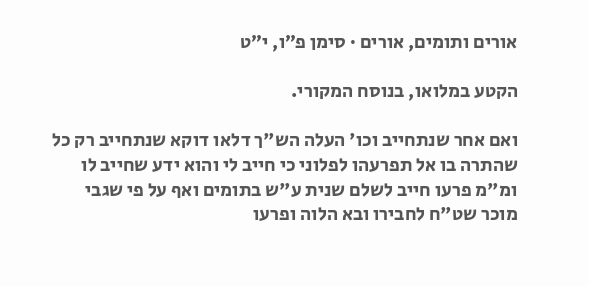אורים ותומים, אורים · סימן פ״ו, י״ט

הקטע במלואו, בנוסח המקורי.

ואם אחר שנתחייב וכו' העלה הש"ך דלאו דוקא שנתחייב רק כל שהתרה בו אל תפרעהו לפלוני כי חייב לי והוא ידע שחייב לו ומ"מ פרעו חייב לשלם שנית ע"ש בתומים ואף על פי שגבי מוכר שט"ח לחבירו ובא הלוה ופרעו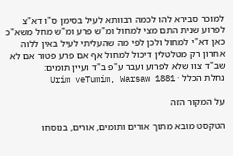למוכר סבירא להו לכמה רבוותא לעיל בסימן ס"ו דא"צ לפרוע שנית התם מצי למחול ומ"ש פרע ומ"ש מחל משא"כ כאן דא"י למחול ולכן לפי מה שהעליתי לעיל באין ללוה אחרון רק מטלטלין דיכול למחול אף אם פרע פטור אם לא שב"ד צוו שלא לפרוע ועבר ע"פ ב"ד ועיין תומים:
נחלת הכלל · Urim veTumim, Warsaw 1881

על המקור הזה

הטקסט מובא מתוך אורים ותומים, אורים, בנוסחו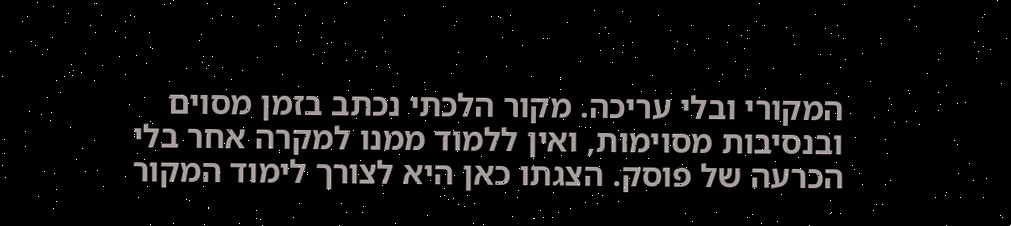המקורי ובלי עריכה. מקור הלכתי נכתב בזמן מסוים ובנסיבות מסוימות, ואין ללמוד ממנו למקרה אחר בלי הכרעה של פוסק. הצגתו כאן היא לצורך לימוד המקור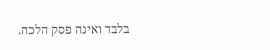בלבד ואינה פסק הלכה.